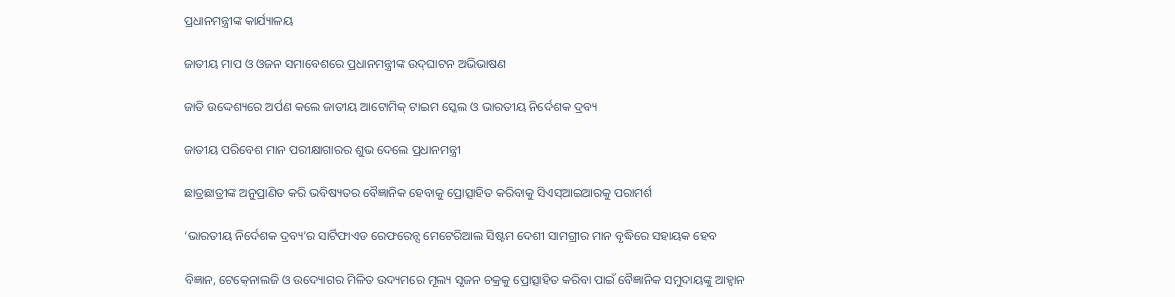ପ୍ରଧାନମନ୍ତ୍ରୀଙ୍କ କାର୍ଯ୍ୟାଳୟ

ଜାତୀୟ ମାପ ଓ ଓଜନ ସମାବେଶରେ ପ୍ରଧାନମନ୍ତ୍ରୀଙ୍କ ଉଦ୍‍ଘାଟନ ଅଭିଭାଷଣ

ଜାତି ଉଦ୍ଦେଶ୍ୟରେ ଅର୍ପଣ କଲେ ଜାତୀୟ ଆଟୋମିକ୍‍ ଟାଇମ ସ୍କେଲ ଓ ଭାରତୀୟ ନିର୍ଦେଶକ ଦ୍ରବ୍ୟ

ଜାତୀୟ ପରିବେଶ ମାନ ପରୀକ୍ଷାଗାରର ଶୁଭ ଦେଲେ ପ୍ରଧାନମନ୍ତ୍ରୀ

ଛାତ୍ରଛାତ୍ରୀଙ୍କ ଅନୁପ୍ରାଣିତ କରି ଭବିଷ୍ୟତର ବୈଜ୍ଞାନିକ ହେବାକୁ ପ୍ରୋତ୍ସାହିତ କରିବାକୁ ସିଏସ୍‍ଆଇଆରକୁ ପରାମର୍ଶ

‘ଭାରତୀୟ ନିର୍ଦେଶକ ଦ୍ରବ୍ୟ’ର ସାର୍ଟିଫାଏଡ ରେଫରେନ୍ସ ମେଟେରିଆଲ ସିଷ୍ଟମ ଦେଶୀ ସାମଗ୍ରୀର ମାନ ବୃଦ୍ଧିରେ ସହାୟକ ହେବ

ବିଜ୍ଞାନ, ଟେକ୍‍ନୋଲଜି ଓ ଉଦ୍ୟୋଗର ମିଳିତ ଉଦ୍ୟମରେ ମୂଲ୍ୟ ସୃଜନ ଚକ୍ରକୁ ପ୍ରୋତ୍ସାହିତ କରିବା ପାଇଁ ବୈଜ୍ଞାନିକ ସମୁଦାୟଙ୍କୁ ଆହ୍ୱାନ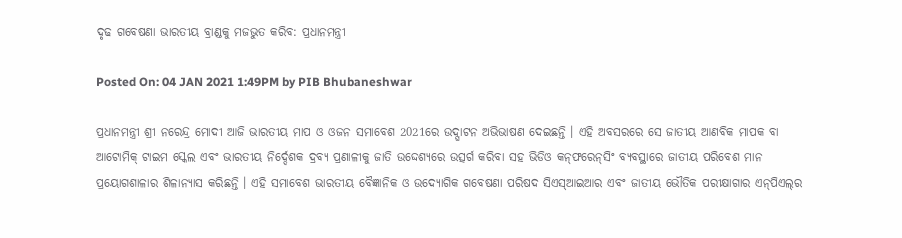ଦୃଢ ଗବେଷଣା ଭାରତୀୟ ବ୍ରାଣ୍ଡକୁ ମଜଭୁତ କରିବ: ପ୍ରଧାନମନ୍ତ୍ରୀ

Posted On: 04 JAN 2021 1:49PM by PIB Bhubaneshwar

ପ୍ରଧାନମନ୍ତ୍ରୀ ଶ୍ରୀ ନରେନ୍ଦ୍ର ମୋଦୀ ଆଜି ଭାରତୀୟ ମାପ ଓ ଓଜନ ସମାବେଶ 2021ରେ ଉଦ୍ଘାଟନ ଅଭିଭାଷଣ ଦେଇଛନ୍ତି । ଏହି ଅବସରରେ ସେ ଜାତୀୟ ଆଣବିକ ମାପକ ବା ଆଟୋମିକ୍‍ ଟାଇମ ସ୍କେଲ ଏବଂ ଭାରତୀୟ ନିର୍ଦ୍ଦେଶକ ଦ୍ରବ୍ୟ ପ୍ରଣାଳୀକୁ ଜାତି ଉଦ୍ଦେଶ୍ୟରେ ଉତ୍ସର୍ଗ କରିବା ସହ ଭିଡିଓ କନ୍‍ଫରେନ୍‍ସିଂ ବ୍ୟବସ୍ଥାରେ ଜାତୀୟ ପରିବେଶ ମାନ ପ୍ରୟୋଗଶାଳାର ଶିଳାନ୍ୟାସ କରିଛନ୍ତି । ଏହି ସମାବେଶ ଭାରତୀୟ ବୈଜ୍ଞାନିକ ଓ ଉଦ୍ୟୋଗିକ ଗବେଷଣା ପରିଷଦ ସିଏସ୍‍ଆଇଆର ଏବଂ ଜାତୀୟ ଭୌତିକ ପରୀକ୍ଷାଗାର ଏନ୍‍ପିଏଲ୍‍ର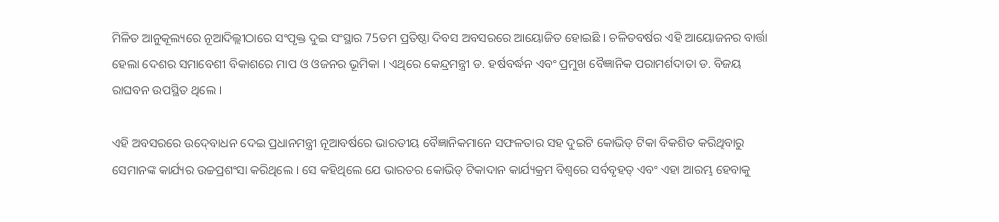ମିଳିତ ଆନୁକୂଲ୍ୟରେ ନୂଆଦିଲ୍ଲୀଠାରେ ସଂପୃକ୍ତ ଦୁଇ ସଂସ୍ଥାର 75ତମ ପ୍ରତିଷ୍ଠା ଦିବସ ଅବସରରେ ଆୟୋଜିତ ହୋଇଛି । ଚଳିତବର୍ଷର ଏହି ଆୟୋଜନର ବାର୍ତ୍ତା ହେଲା ଦେଶର ସମାବେଶୀ ବିକାଶରେ ମାପ ଓ ଓଜନର ଭୂମିକା । ଏଥିରେ କେନ୍ଦ୍ରମନ୍ତ୍ରୀ ଡ. ହର୍ଷବର୍ଦ୍ଧନ ଏବଂ ପ୍ରମୁଖ ବୈଜ୍ଞାନିକ ପରାମର୍ଶଦାତା ଡ. ବିଜୟ ରାଘବନ ଉପସ୍ଥିତ ଥିଲେ ।

ଏହି ଅବସରରେ ଉଦ୍‍ବୋଧନ ଦେଇ ପ୍ରଧାନମନ୍ତ୍ରୀ ନୂଆବର୍ଷରେ ଭାରତୀୟ ବୈଜ୍ଞାନିକମାନେ ସଫଳତାର ସହ ଦୁଇଟି କୋଭିଡ୍‍ ଟିକା ବିକଶିତ କରିଥିବାରୁ ସେମାନଙ୍କ କାର୍ଯ୍ୟର ଉଚ୍ଚପ୍ରଶଂସା କରିଥିଲେ । ସେ କହିଥିଲେ ଯେ ଭାରତର କୋଭିଡ୍‍ ଟିକାଦାନ କାର୍ଯ୍ୟକ୍ରମ ବିଶ୍ୱରେ ସର୍ବବୃହତ୍‍ ଏବଂ ଏହା ଆରମ୍ଭ ହେବାକୁ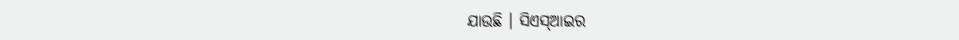ଯାଉଛି । ସିଏସ୍‍ଆଇର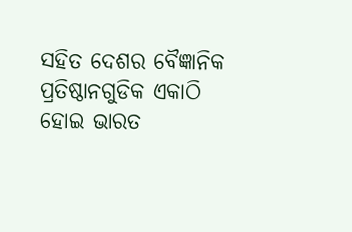ସହିତ ଦେଶର ବୈଜ୍ଞାନିକ ପ୍ରତିଷ୍ଠାନଗୁଡିକ ଏକାଠି ହୋଇ ଭାରତ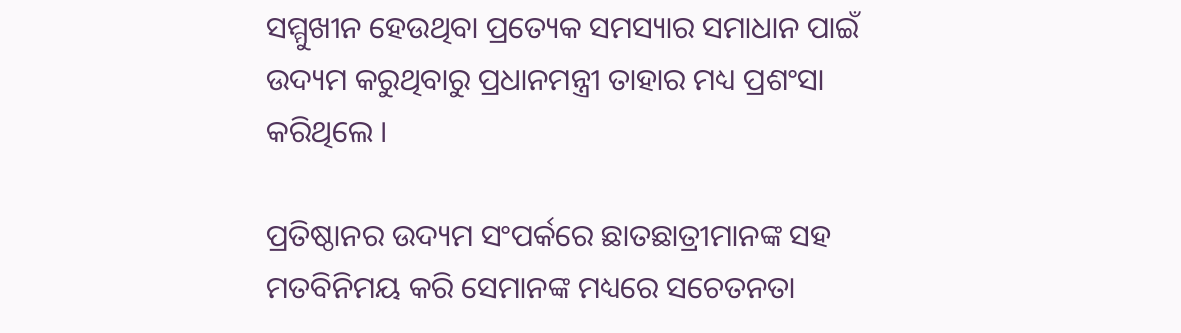ସମ୍ମୁଖୀନ ହେଉଥିବା ପ୍ରତ୍ୟେକ ସମସ୍ୟାର ସମାଧାନ ପାଇଁ ଉଦ୍ୟମ କରୁଥିବାରୁ ପ୍ରଧାନମନ୍ତ୍ରୀ ତାହାର ମଧ୍ୟ ପ୍ରଶଂସା କରିଥିଲେ ।

ପ୍ରତିଷ୍ଠାନର ଉଦ୍ୟମ ସଂପର୍କରେ ଛାତଛାତ୍ରୀମାନଙ୍କ ସହ ମତବିନିମୟ କରି ସେମାନଙ୍କ ମଧ୍ୟରେ ସଚେତନତା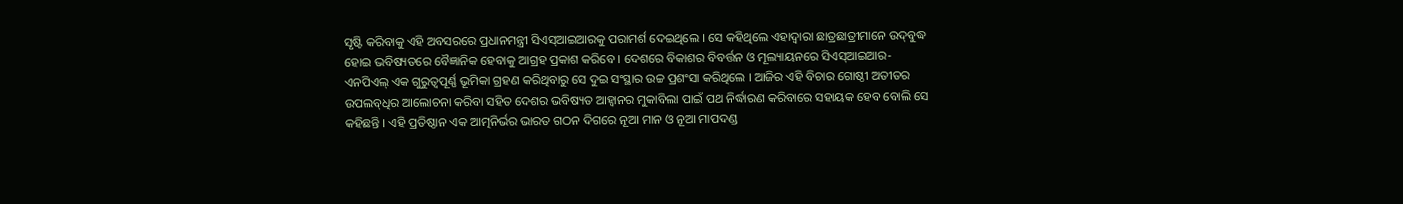ସୃଷ୍ଟି କରିବାକୁ ଏହି ଅବସରରେ ପ୍ରଧାନମନ୍ତ୍ରୀ ସିଏସ୍‍ଆଇଆରକୁ ପରାମର୍ଶ ଦେଇଥିଲେ । ସେ କହିଥିଲେ ଏହାଦ୍ୱାରା ଛାତ୍ରଛାତ୍ରୀମାନେ ଉଦ୍‍ବୁଦ୍ଧ ହୋଇ ଭବିଷ୍ୟତରେ ବୈଜ୍ଞାନିକ ହେବାକୁ ଆଗ୍ରହ ପ୍ରକାଶ କରିବେ । ଦେଶରେ ବିକାଶର ବିବର୍ତ୍ତନ ଓ ମୂଲ୍ୟାୟନରେ ସିଏସ୍‍ଆଇଆର- ଏନପିଏଲ୍‍ ଏକ ଗୁରୁତ୍ୱପୂର୍ଣ୍ଣ ଭୂମିକା ଗ୍ରହଣ କରିଥିବାରୁ ସେ ଦୁଇ ସଂସ୍ଥାର ଉଚ୍ଚ ପ୍ରଶଂସା କରିଥିଲେ । ଆଜିର ଏହି ବିଚାର ଗୋଷ୍ଠୀ ଅତୀତର ଉପଲବ୍‍ଧିର ଆଲୋଚନା କରିବା ସହିତ ଦେଶର ଭବିଷ୍ୟତ ଆହ୍ୱାନର ମୁକାବିଲା ପାଇଁ ପଥ ନିର୍ଦ୍ଧାରଣ କରିବାରେ ସହାୟକ ହେବ ବୋଲି ସେ କହିଛନ୍ତି । ଏହି ପ୍ରତିଷ୍ଠାନ ଏକ ଆତ୍ମନିର୍ଭର ଭାରତ ଗଠନ ଦିଗରେ ନୂଆ ମାନ ଓ ନୂଆ ମାପଦଣ୍ଡ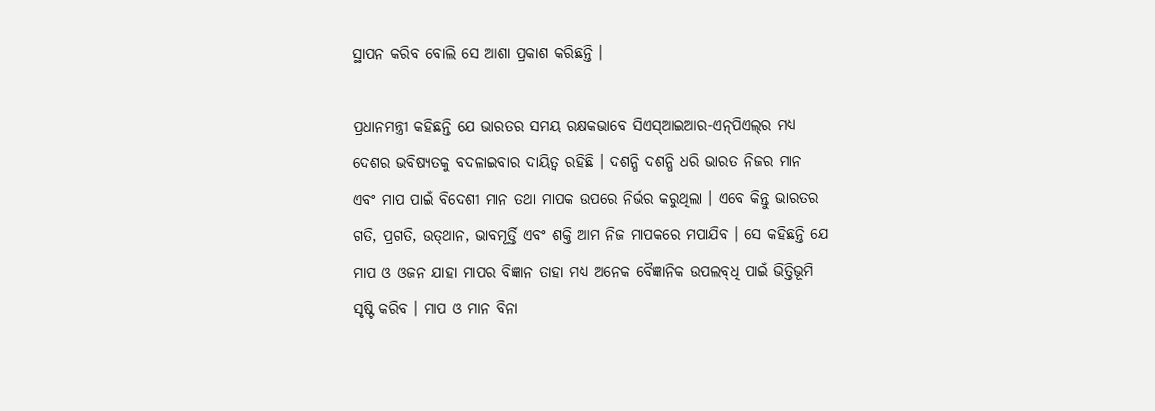ସ୍ଥାପନ କରିବ ବୋଲି ସେ ଆଶା ପ୍ରକାଶ କରିଛନ୍ତି ।

ପ୍ରଧାନମନ୍ତ୍ରୀ କହିଛନ୍ତି ଯେ ଭାରତର ସମୟ ରକ୍ଷକଭାବେ ସିଏସ୍‍ଆଇଆର-ଏନ୍‍ପିଏଲ୍‍ର ମଧ୍ୟ ଦେଶର ଭବିଷ୍ୟତକୁ ବଦଳାଇବାର ଦାୟିତ୍ୱ ରହିଛି । ଦଶନ୍ଧି ଦଶନ୍ଧି ଧରି ଭାରତ ନିଜର ମାନ ଏବଂ ମାପ ପାଇଁ ବିଦେଶୀ ମାନ ତଥା ମାପକ ଉପରେ ନିର୍ଭର କରୁଥିଲା । ଏବେ କିନ୍ତୁ ଭାରତର ଗତି, ପ୍ରଗତି, ଉତ୍‍ଥାନ, ଭାବମୂର୍ତ୍ତି ଏବଂ ଶକ୍ତି ଆମ ନିଜ ମାପକରେ ମପାଯିବ । ସେ କହିଛନ୍ତି ଯେ ମାପ ଓ ଓଜନ ଯାହା ମାପର ବିଜ୍ଞାନ ତାହା ମଧ୍ୟ ଅନେକ ବୈଜ୍ଞାନିକ ଉପଲବ୍‍ଧି ପାଇଁ ଭିତ୍ତିଭୂମି ସୃଷ୍ଟି କରିବ । ମାପ ଓ ମାନ ବିନା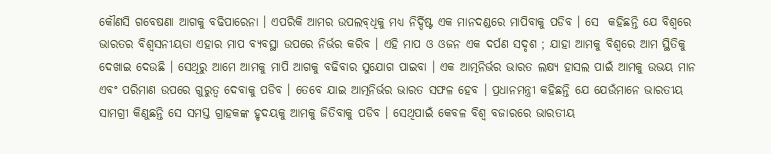କୌଣସି ଗବେଷଣା ଆଗକୁ ବଢିପାରେନା । ଏପରିକି ଆମର ଉପଲବ୍‍ଧିକୁ ମଧ୍ୟ ନିର୍ଦ୍ଦିଷ୍ଟ ଏକ ମାନଦଣ୍ଡରେ ମାପିବାକୁ ପଡିବ । ସେ  କହିଛନ୍ତି ଯେ ବିଶ୍ୱରେ ଭାରତର ବିଶ୍ୱସନୀୟତା ଏହାର ମାପ ବ୍ୟବସ୍ଥା ଉପରେ ନିର୍ଭର କରିବ । ଏହି ମାପ ଓ ଓଜନ ଏକ ଦର୍ପଣ ସଦୃଶ ; ଯାହା ଆମକୁ ବିଶ୍ୱରେ ଆମ ସ୍ଥିତିକୁ ଦେଖାଇ ଦେଉଛି । ସେଥିରୁ ଆମେ ଆମକୁ ମାପି ଆଗକୁ ବଢିବାର ସୁଯୋଗ ପାଇବା । ଏକ ଆତ୍ମନିର୍ଭର ଭାରତ ଲକ୍ଷ୍ୟ ହାସଲ ପାଇଁ ଆମକୁ ଉଭୟ ମାନ ଏବଂ ପରିମାଣ ଉପରେ ଗୁରୁତ୍ୱ ଦେବାକୁ ପଡିବ । ତେବେ ଯାଇ ଆତ୍ମନିର୍ଭର ଭାରତ ସଫଳ ହେବ । ପ୍ରଧାନମନ୍ତ୍ରୀ କହିଛନ୍ତି ଯେ ଯେଉଁମାନେ ଭାରତୀୟ ସାମଗ୍ରୀ କିଣୁଛନ୍ତି ସେ ସମସ୍ତ ଗ୍ରାହକଙ୍କ ହୃଦୟକୁ ଆମକୁ ଜିତିବାକୁ ପଡିବ । ସେଥିପାଇଁ କେବଳ ବିଶ୍ୱ ବଜାରରେ ଭାରତୀୟ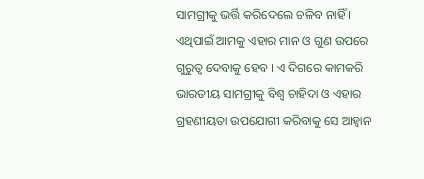ସାମଗ୍ରୀକୁ ଭର୍ତ୍ତି କରିଦେଲେ ଚଳିବ ନାହିଁ । ଏଥିପାଇଁ ଆମକୁ ଏହାର ମାନ ଓ ଗୁଣ ଉପରେ ଗୁରୁତ୍ୱ ଦେବାକୁ ହେବ । ଏ ଦିଗରେ କାମକରି ଭାରତୀୟ ସାମଗ୍ରୀକୁ ବିଶ୍ୱ ଚାହିଦା ଓ ଏହାର ଗ୍ରହଣୀୟତା ଉପଯୋଗୀ କରିବାକୁ ସେ ଆହ୍ୱାନ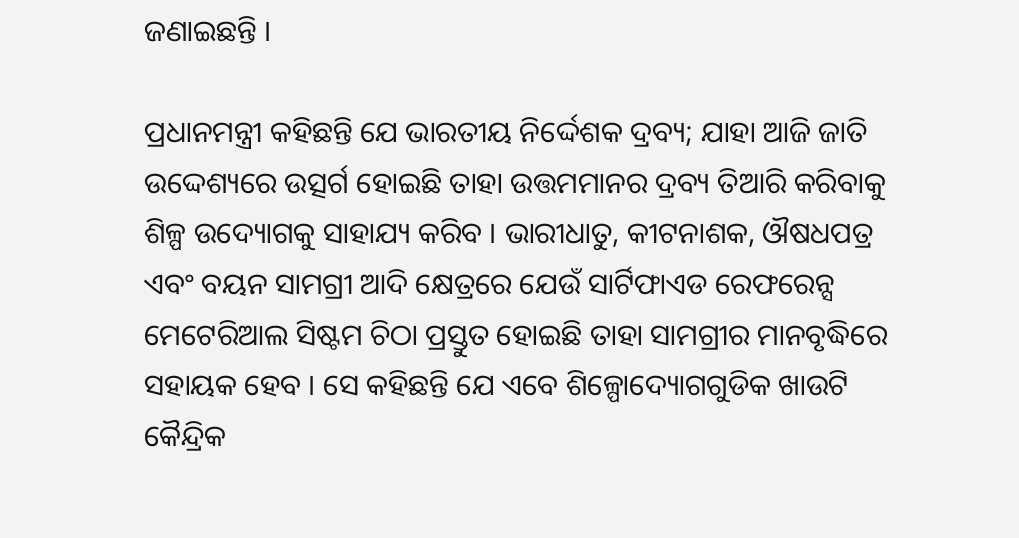ଜଣାଇଛନ୍ତି ।

ପ୍ରଧାନମନ୍ତ୍ରୀ କହିଛନ୍ତି ଯେ ଭାରତୀୟ ନିର୍ଦ୍ଦେଶକ ଦ୍ରବ୍ୟ; ଯାହା ଆଜି ଜାତି ଉଦ୍ଦେଶ୍ୟରେ ଉତ୍ସର୍ଗ ହୋଇଛି ତାହା ଉତ୍ତମମାନର ଦ୍ରବ୍ୟ ତିଆରି କରିବାକୁ ଶିଳ୍ପ ଉଦ୍ୟୋଗକୁ ସାହାଯ୍ୟ କରିବ । ଭାରୀଧାତୁ, କୀଟନାଶକ, ଔଷଧପତ୍ର ଏବଂ ବୟନ ସାମଗ୍ରୀ ଆଦି କ୍ଷେତ୍ରରେ ଯେଉଁ ସାର୍ଟିଫାଏଡ ରେଫରେନ୍ସ ମେଟେରିଆଲ ସିଷ୍ଟମ ଚିଠା ପ୍ରସ୍ତୁତ ହୋଇଛି ତାହା ସାମଗ୍ରୀର ମାନବୃଦ୍ଧିରେ ସହାୟକ ହେବ । ସେ କହିଛନ୍ତି ଯେ ଏବେ ଶିଳ୍ପୋଦ୍ୟୋଗଗୁଡିକ ଖାଉଟି କୈନ୍ଦ୍ରିକ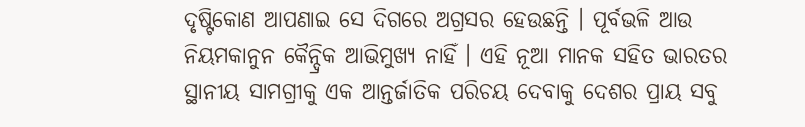ଦୃଷ୍ଟିକୋଣ ଆପଣାଇ ସେ ଦିଗରେ ଅଗ୍ରସର ହେଉଛନ୍ତି । ପୂର୍ବଭଳି ଆଉ ନିୟମକାନୁନ କୈନ୍ଦ୍ରିକ ଆଭିମୁଖ୍ୟ ନାହିଁ । ଏହି ନୂଆ ମାନକ ସହିତ ଭାରତର ସ୍ଥାନୀୟ ସାମଗ୍ରୀକୁ ଏକ ଆନ୍ତର୍ଜାତିକ ପରିଚୟ ଦେବାକୁ ଦେଶର ପ୍ରାୟ ସବୁ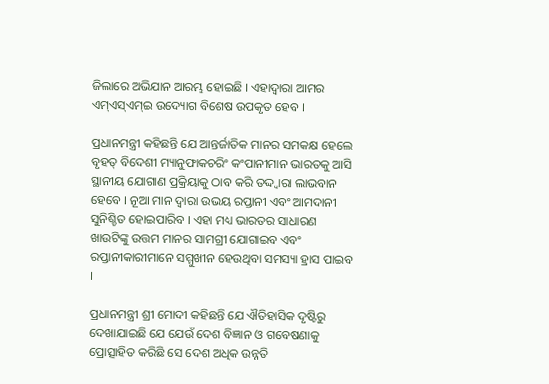ଜିଲାରେ ଅଭିଯାନ ଆରମ୍ଭ ହୋଇଛି । ଏହାଦ୍ୱାରା ଆମର ଏମ୍‍ଏସ୍‍ଏମ୍‍ଇ ଉଦ୍ୟୋଗ ବିଶେଷ ଉପକୃତ ହେବ ।

ପ୍ରଧାନମନ୍ତ୍ରୀ କହିଛନ୍ତି ଯେ ଆନ୍ତର୍ଜାତିକ ମାନର ସମକକ୍ଷ ହେଲେ ବୃହତ୍‍ ବିଦେଶୀ ମ୍ୟାନୁଫାକଚରିଂ କଂପାନୀମାନ ଭାରତକୁ ଆସି ସ୍ଥାନୀୟ ଯୋଗାଣ ପ୍ରକ୍ରିୟାକୁ ଠାବ କରି ତଦ୍ଦ୍ୱାରା ଲାଭବାନ ହେବେ । ନୂଆ ମାନ ଦ୍ୱାରା ଉଭୟ ରପ୍ତାନୀ ଏବଂ ଆମଦାନୀ ସୁନିଶ୍ଚିତ ହୋଇପାରିବ । ଏହା ମଧ୍ୟ ଭାରତର ସାଧାରଣ ଖାଉଟିଙ୍କୁ ଉତ୍ତମ ମାନର ସାମଗ୍ରୀ ଯୋଗାଇବ ଏବଂ ରପ୍ତାନୀକାରୀମାନେ ସମ୍ମୁଖୀନ ହେଉଥିବା ସମସ୍ୟା ହ୍ରାସ ପାଇବ ।

ପ୍ରଧାନମନ୍ତ୍ରୀ ଶ୍ରୀ ମୋଦୀ କହିଛନ୍ତି ଯେ ଐତିହାସିକ ଦୃଷ୍ଟିରୁ ଦେଖାଯାଇଛି ଯେ ଯେଉଁ ଦେଶ ବିଜ୍ଞାନ ଓ ଗବେଷଣାକୁ ପ୍ରୋତ୍ସାହିତ କରିଛି ସେ ଦେଶ ଅଧିକ ଉନ୍ନତି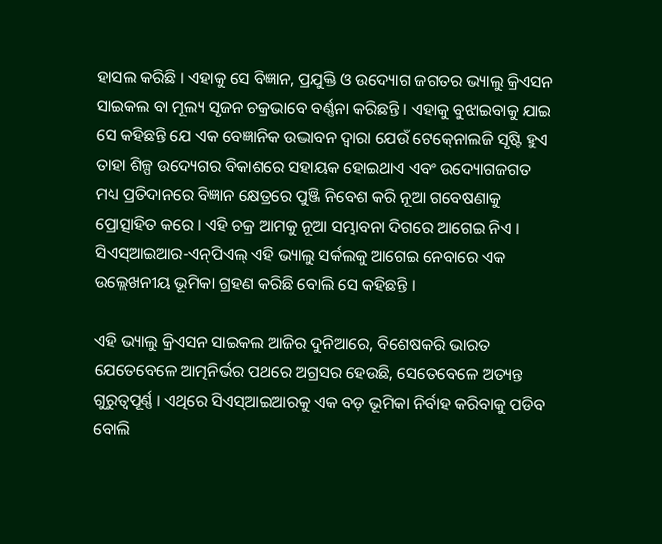ହାସଲ କରିଛି । ଏହାକୁ ସେ ବିଜ୍ଞାନ, ପ୍ରଯୁକ୍ତି ଓ ଉଦ୍ୟୋଗ ଜଗତର ଭ୍ୟାଲୁ କ୍ରିଏସନ ସାଇକଲ ବା ମୂଲ୍ୟ ସୃଜନ ଚକ୍ରଭାବେ ବର୍ଣ୍ଣନା କରିଛନ୍ତି । ଏହାକୁ ବୁଝାଇବାକୁ ଯାଇ ସେ କହିଛନ୍ତି ଯେ ଏକ ବେଜ୍ଞାନିକ ଉଦ୍ଭାବନ ଦ୍ୱାରା ଯେଉଁ ଟେକ୍‍ନୋଲଜି ସୃଷ୍ଟି ହୁଏ ତାହା ଶିଳ୍ପ ଉଦ୍ୟେଗର ବିକାଶରେ ସହାୟକ ହୋଇଥାଏ ଏବଂ ଉଦ୍ୟୋଗଜଗତ ମଧ୍ୟ ପ୍ରତିଦାନରେ ବିଜ୍ଞାନ କ୍ଷେତ୍ରରେ ପୁଞ୍ଜି ନିବେଶ କରି ନୂଆ ଗବେଷଣାକୁ ପ୍ରୋତ୍ସାହିତ କରେ । ଏହି ଚକ୍ର ଆମକୁ ନୂଆ ସମ୍ଭାବନା ଦିଗରେ ଆଗେଇ ନିଏ । ସିଏସ୍‍ଆଇଆର-ଏନ୍‍ପିଏଲ୍‍ ଏହି ଭ୍ୟାଲୁ ସର୍କଲକୁ ଆଗେଇ ନେବାରେ ଏକ ଉଲ୍ଲେଖନୀୟ ଭୂମିକା ଗ୍ରହଣ କରିଛି ବୋଲି ସେ କହିଛନ୍ତି ।

ଏହି ଭ୍ୟାଲୁ କ୍ରିଏସନ ସାଇକଲ ଆଜିର ଦୁନିଆରେ, ବିଶେଷକରି ଭାରତ ଯେତେବେଳେ ଆତ୍ମନିର୍ଭର ପଥରେ ଅଗ୍ରସର ହେଉଛି, ସେତେବେଳେ ଅତ୍ୟନ୍ତ ଗୁରୁତ୍ୱପୂର୍ଣ୍ଣ । ଏଥିରେ ସିଏସ୍‍ଆଇଆରକୁ ଏକ ବଡ଼ ଭୂମିକା ନିର୍ବାହ କରିବାକୁ ପଡିବ ବୋଲି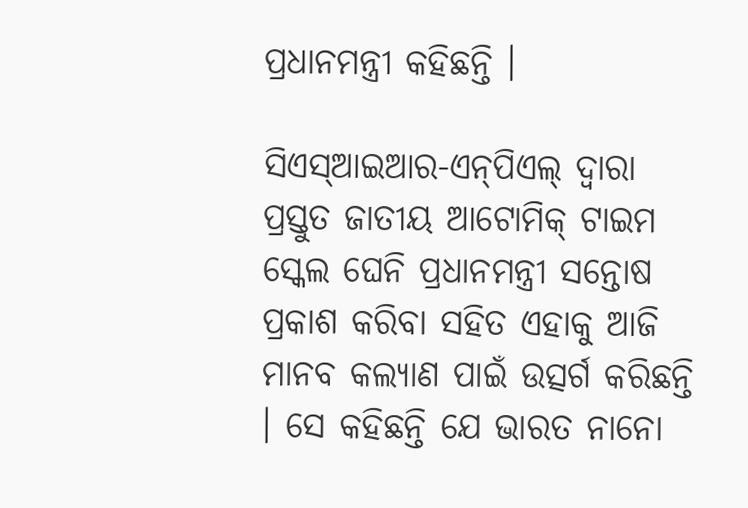ପ୍ରଧାନମନ୍ତ୍ରୀ କହିଛନ୍ତି ।

ସିଏସ୍‍ଆଇଆର-ଏନ୍‍ପିଏଲ୍‍ ଦ୍ୱାରା ପ୍ରସ୍ତୁତ ଜାତୀୟ ଆଟୋମିକ୍‍ ଟାଇମ ସ୍କେଲ ଘେନି ପ୍ରଧାନମନ୍ତ୍ରୀ ସନ୍ତୋଷ ପ୍ରକାଶ କରିବା ସହିତ ଏହାକୁ ଆଜି ମାନବ କଲ୍ୟାଣ ପାଇଁ ଉତ୍ସର୍ଗ କରିଛନ୍ତି । ସେ କହିଛନ୍ତି ଯେ ଭାରତ ନାନୋ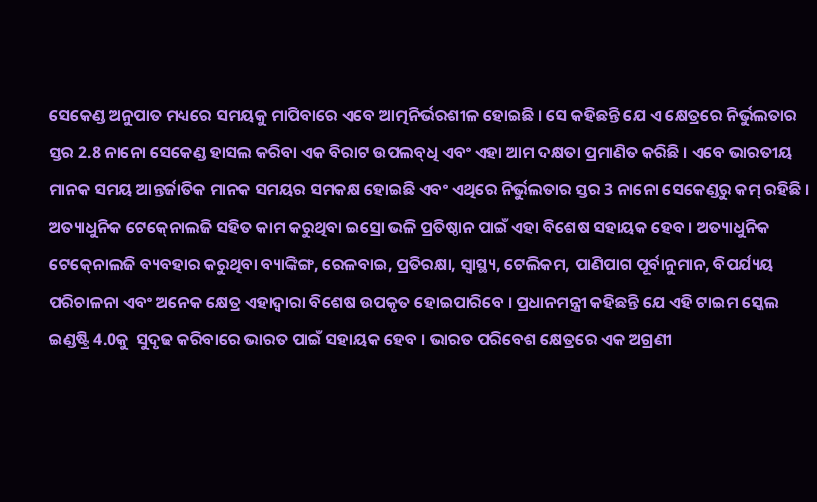ସେକେଣ୍ଡ ଅନୁପାତ ମଧ୍ୟରେ ସମୟକୁ ମାପିବାରେ ଏବେ ଆତ୍ମନିର୍ଭରଶୀଳ ହୋଇଛି । ସେ କହିଛନ୍ତି ଯେ ଏ କ୍ଷେତ୍ରରେ ନିର୍ଭୁଲତାର ସ୍ତର 2.8 ନାନୋ ସେକେଣ୍ଡ ହାସଲ କରିବା ଏକ ବିରାଟ ଉପଲବ୍‍ଧି ଏବଂ ଏହା ଆମ ଦକ୍ଷତା ପ୍ରମାଣିତ କରିଛି । ଏବେ ଭାରତୀୟ ମାନକ ସମୟ ଆନ୍ତର୍ଜାତିକ ମାନକ ସମୟର ସମକକ୍ଷ ହୋଇଛି ଏବଂ ଏଥିରେ ନିର୍ଭୁଲତାର ସ୍ତର 3 ନାନୋ ସେକେଣ୍ଡରୁ କମ୍‍ ରହିଛି । ଅତ୍ୟାଧୁନିକ ଟେକ୍‍ନୋଲଜି ସହିତ କାମ କରୁଥିବା ଇସ୍ରୋ ଭଳି ପ୍ରତିଷ୍ଠାନ ପାଇଁ ଏହା ବିଶେଷ ସହାୟକ ହେବ । ଅତ୍ୟାଧୁନିକ ଟେକ୍‍ନୋଲଜି ବ୍ୟବହାର କରୁଥିବା ବ୍ୟାଙ୍କିଙ୍ଗ, ରେଳବାଇ, ପ୍ରତିରକ୍ଷା, ସ୍ୱାସ୍ଥ୍ୟ, ଟେଲିକମ, ପାଣିପାଗ ପୂର୍ବାନୁମାନ, ବିପର୍ଯ୍ୟୟ ପରିଚାଳନା ଏବଂ ଅନେକ କ୍ଷେତ୍ର ଏହାଦ୍ୱାରା ବିଶେଷ ଉପକୃତ ହୋଇପାରିବେ । ପ୍ରଧାନମନ୍ତ୍ରୀ କହିଛନ୍ତି ଯେ ଏହି ଟାଇମ ସ୍କେଲ ଇଣ୍ଡଷ୍ଟ୍ରି 4.0କୁ  ସୁଦୃଢ କରିବାରେ ଭାରତ ପାଇଁ ସହାୟକ ହେବ । ଭାରତ ପରିବେଶ କ୍ଷେତ୍ରରେ ଏକ ଅଗ୍ରଣୀ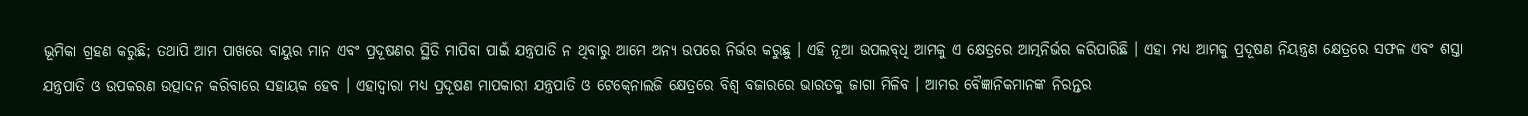ଭୂମିକା ଗ୍ରହଣ କରୁଛି; ତଥାପି ଆମ ପାଖରେ ବାୟୁର ମାନ ଏବଂ ପ୍ରଦୂଷଣର ସ୍ଥିତି ମାପିବା ପାଇଁ ଯନ୍ତ୍ରପାତି ନ ଥିବାରୁ ଆମେ ଅନ୍ୟ ଉପରେ ନିର୍ଭର କରୁଛୁ । ଏହି ନୂଆ ଉପଲବ୍‍ଧି ଆମକୁ ଏ କ୍ଷେତ୍ରରେ ଆତ୍ମନିର୍ଭର କରିପାରିଛି । ଏହା ମଧ୍ୟ ଆମକୁ ପ୍ରଦୂଷଣ ନିୟନ୍ତ୍ରଣ କ୍ଷେତ୍ରରେ ସଫଳ ଏବଂ ଶସ୍ତା ଯନ୍ତ୍ରପାତି ଓ ଉପକରଣ ଉତ୍ପାଦନ କରିବାରେ ସହାୟକ ହେବ । ଏହାଦ୍ୱାରା ମଧ୍ୟ ପ୍ରଦୂଷଣ ମାପକାରୀ ଯନ୍ତ୍ରପାତି ଓ ଟେକ୍‍ନୋଲଜି କ୍ଷେତ୍ରରେ ବିଶ୍ୱ ବଜାରରେ ଭାରତକୁ ଜାଗା ମିଳିବ । ଆମର ବୈଜ୍ଞାନିକମାନଙ୍କ ନିରନ୍ତର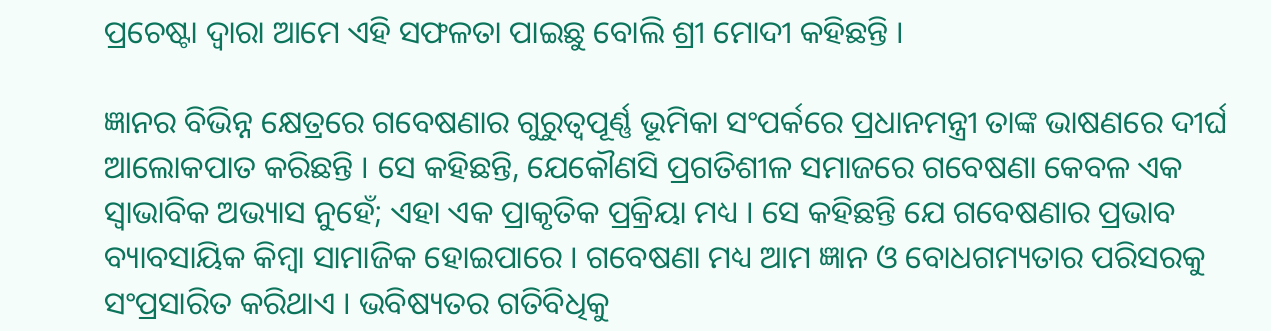ପ୍ରଚେଷ୍ଟା ଦ୍ୱାରା ଆମେ ଏହି ସଫଳତା ପାଇଛୁ ବୋଲି ଶ୍ରୀ ମୋଦୀ କହିଛନ୍ତି ।

ଜ୍ଞାନର ବିଭିନ୍ନ କ୍ଷେତ୍ରରେ ଗବେଷଣାର ଗୁରୁତ୍ୱପୂର୍ଣ୍ଣ ଭୂମିକା ସଂପର୍କରେ ପ୍ରଧାନମନ୍ତ୍ରୀ ତାଙ୍କ ଭାଷଣରେ ଦୀର୍ଘ ଆଲୋକପାତ କରିଛନ୍ତି । ସେ କହିଛନ୍ତି, ଯେକୌଣସି ପ୍ରଗତିଶୀଳ ସମାଜରେ ଗବେଷଣା କେବଳ ଏକ ସ୍ୱାଭାବିକ ଅଭ୍ୟାସ ନୁହେଁ; ଏହା ଏକ ପ୍ରାକୃତିକ ପ୍ରକ୍ରିୟା ମଧ୍ୟ । ସେ କହିଛନ୍ତି ଯେ ଗବେଷଣାର ପ୍ରଭାବ ବ୍ୟାବସାୟିକ କିମ୍ବା ସାମାଜିକ ହୋଇପାରେ । ଗବେଷଣା ମଧ୍ୟ ଆମ ଜ୍ଞାନ ଓ ବୋଧଗମ୍ୟତାର ପରିସରକୁ ସଂପ୍ରସାରିତ କରିଥାଏ । ଭବିଷ୍ୟତର ଗତିବିଧିକୁ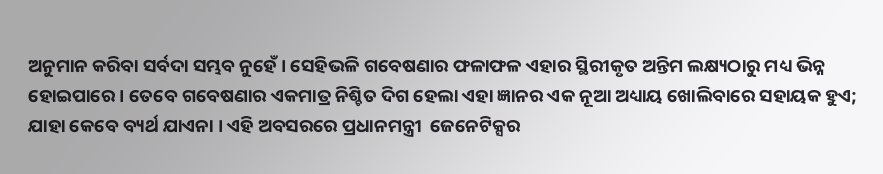ଅନୁମାନ କରିବା ସର୍ବଦା ସମ୍ଭବ ନୁହେଁ । ସେହିଭଳି ଗବେଷଣାର ଫଳାଫଳ ଏହାର ସ୍ଥିରୀକୃତ ଅନ୍ତିମ ଲକ୍ଷ୍ୟଠାରୁ ମଧ୍ୟ ଭିନ୍ନ ହୋଇପାରେ । ତେବେ ଗବେଷଣାର ଏକମାତ୍ର ନିଶ୍ଚିତ ଦିଗ ହେଲା ଏହା ଜ୍ଞାନର ଏକ ନୂଆ ଅଧ୍ୟାୟ ଖୋଲିବାରେ ସହାୟକ ହୁଏ; ଯାହା କେବେ ବ୍ୟର୍ଥ ଯାଏନା । ଏହି ଅବସରରେ ପ୍ରଧାନମନ୍ତ୍ରୀ  ଜେନେଟିକ୍ସର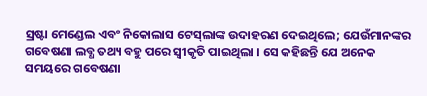ସ୍ରଷ୍ଟା ମେଣ୍ଡେଲ ଏବଂ ନିକୋଲାସ ଟେସ୍‍ଲାଙ୍କ ଉଦାହରଣ ଦେଇଥିଲେ; ଯେଉଁମାନଙ୍କର ଗବେଷଣା ଲବ୍ଧ ତଥ୍ୟ ବହୁ ପରେ ସ୍ୱୀକୃତି ପାଇଥିଲା । ସେ କହିଛନ୍ତି ଯେ ଅନେକ ସମୟରେ ଗବେଷଣା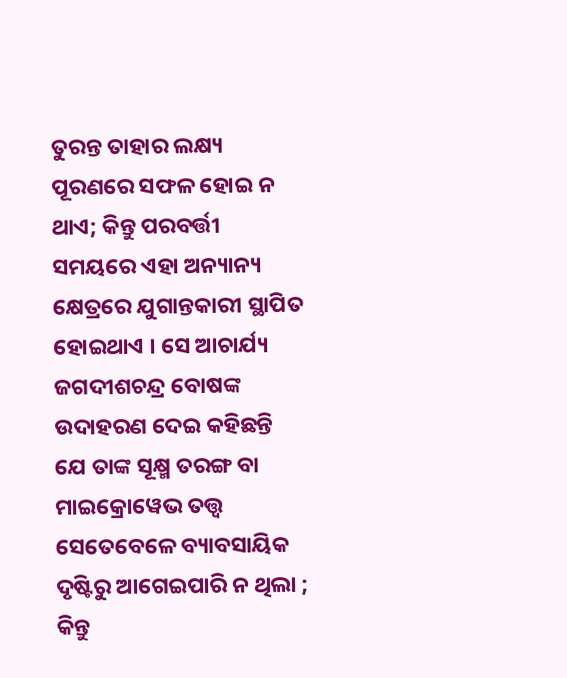ତୁରନ୍ତ ତାହାର ଲକ୍ଷ୍ୟ ପୂରଣରେ ସଫଳ ହୋଇ ନ ଥାଏ; କିନ୍ତୁ ପରବର୍ତ୍ତୀ ସମୟରେ ଏହା ଅନ୍ୟାନ୍ୟ କ୍ଷେତ୍ରରେ ଯୁଗାନ୍ତକାରୀ ସ୍ଥାପିତ ହୋଇଥାଏ । ସେ ଆଚାର୍ଯ୍ୟ ଜଗଦୀଶଚନ୍ଦ୍ର ବୋଷଙ୍କ ଉଦାହରଣ ଦେଇ କହିଛନ୍ତି ଯେ ତାଙ୍କ ସୂକ୍ଷ୍ମ ତରଙ୍ଗ ବା ମାଇକ୍ରୋୱେଭ ତତ୍ତ୍ୱ ସେତେବେଳେ ବ୍ୟାବସାୟିକ ଦୃଷ୍ଟିରୁ ଆଗେଇପାରି ନ ଥିଲା ; କିନ୍ତୁ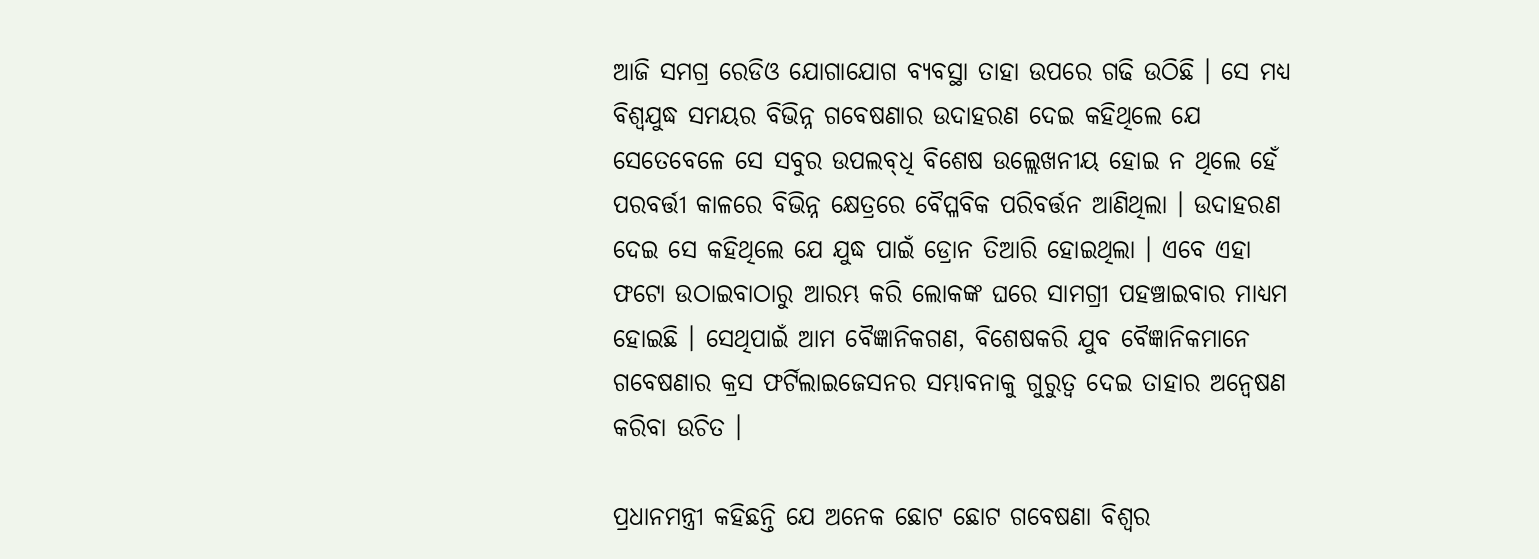ଆଜି ସମଗ୍ର ରେଡିଓ ଯୋଗାଯୋଗ ବ୍ୟବସ୍ଥା ତାହା ଉପରେ ଗଢି ଉଠିଛି । ସେ ମଧ୍ୟ ବିଶ୍ୱଯୁଦ୍ଧ ସମୟର ବିଭିନ୍ନ ଗବେଷଣାର ଉଦାହରଣ ଦେଇ କହିଥିଲେ ଯେ ସେତେବେଳେ ସେ ସବୁର ଉପଲବ୍‍ଧି ବିଶେଷ ଉଲ୍ଲେଖନୀୟ ହୋଇ ନ ଥିଲେ ହେଁ ପରବର୍ତ୍ତୀ କାଳରେ ବିଭିନ୍ନ କ୍ଷେତ୍ରରେ ବୈପ୍ଳବିକ ପରିବର୍ତ୍ତନ ଆଣିଥିଲା । ଉଦାହରଣ ଦେଇ ସେ କହିଥିଲେ ଯେ ଯୁଦ୍ଧ ପାଇଁ ଡ୍ରୋନ ତିଆରି ହୋଇଥିଲା । ଏବେ ଏହା ଫଟୋ ଉଠାଇବାଠାରୁ ଆରମ୍ଭ କରି ଲୋକଙ୍କ ଘରେ ସାମଗ୍ରୀ ପହଞ୍ଚାଇବାର ମାଧ୍ୟମ ହୋଇଛି । ସେଥିପାଇଁ ଆମ ବୈଜ୍ଞାନିକଗଣ, ବିଶେଷକରି ଯୁବ ବୈଜ୍ଞାନିକମାନେ ଗବେଷଣାର କ୍ରସ ଫର୍ଟିଲାଇଜେସନର ସମ୍ଭାବନାକୁ ଗୁରୁତ୍ୱ ଦେଇ ତାହାର ଅନ୍ୱେଷଣ କରିବା ଉଚିତ ।

ପ୍ରଧାନମନ୍ତ୍ରୀ କହିଛନ୍ତି ଯେ ଅନେକ ଛୋଟ ଛୋଟ ଗବେଷଣା ବିଶ୍ୱର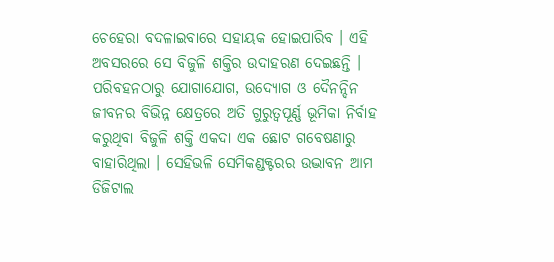ଚେହେରା ବଦଳାଇବାରେ ସହାୟକ ହୋଇପାରିବ । ଏହି ଅବସରରେ ସେ ବିଜୁଳି ଶକ୍ତିର ଉଦାହରଣ ଦେଇଛନ୍ତି । ପରିବହନଠାରୁ ଯୋଗାଯୋଗ, ଉଦ୍ୟୋଗ ଓ ଦୈନନ୍ଦିନ ଜୀବନର ବିଭିନ୍ନ କ୍ଷେତ୍ରରେ ଅତି ଗୁରୁତ୍ୱପୂର୍ଣ୍ଣ ଭୂମିକା ନିର୍ବାହ କରୁଥିବା ବିଜୁଳି ଶକ୍ତି ଏକଦା ଏକ ଛୋଟ ଗବେଷଣାରୁ ବାହାରିଥିଲା । ସେହିଭଳି ସେମିକଣ୍ଡକ୍ଟରର ଉଦ୍ଭାବନ ଆମ ଡିଜିଟାଲ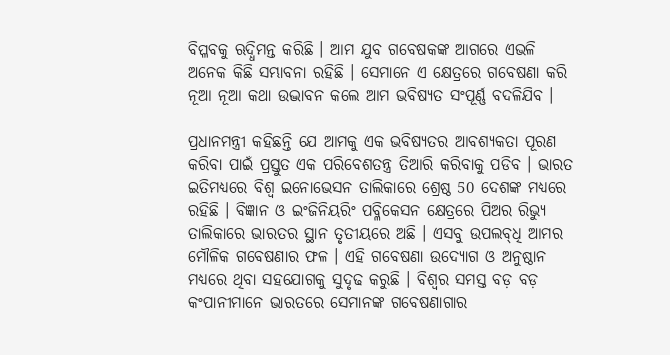ବିପ୍ଳବକୁ ଋଦ୍ଧିମନ୍ତ କରିଛି । ଆମ ଯୁବ ଗବେଷକଙ୍କ ଆଗରେ ଏଭଳି ଅନେକ କିଛି ସମ୍ଭାବନା ରହିଛି । ସେମାନେ ଏ କ୍ଷେତ୍ରରେ ଗବେଷଣା କରି ନୂଆ ନୂଆ କଥା ଉଦ୍ଭାବନ କଲେ ଆମ ଭବିଷ୍ୟତ ସଂପୂର୍ଣ୍ଣ ବଦଳିଯିବ ।

ପ୍ରଧାନମନ୍ତ୍ରୀ କହିଛନ୍ତି ଯେ ଆମକୁ ଏକ ଭବିଷ୍ୟତର ଆବଶ୍ୟକତା ପୂରଣ କରିବା ପାଇଁ ପ୍ରସ୍ତୁତ ଏକ ପରିବେଶତନ୍ତ୍ର ତିଆରି କରିବାକୁ ପଡିବ । ଭାରତ ଇତିମଧ୍ୟରେ ବିଶ୍ୱ ଇନୋଭେସନ ତାଲିକାରେ ଶ୍ରେଷ୍ଠ 50 ଦେଶଙ୍କ ମଧ୍ୟରେ ରହିଛି । ବିଜ୍ଞାନ ଓ ଇଂଜିନିୟରିଂ ପବ୍ଳିକେସନ କ୍ଷେତ୍ରରେ ପିଅର ରିଭ୍ୟୁ ତାଲିକାରେ ଭାରତର ସ୍ଥାନ ତୃତୀୟରେ ଅଛି । ଏସବୁ ଉପଲବ୍‍ଧି ଆମର ମୌଳିକ ଗବେଷଣାର ଫଳ । ଏହି ଗବେଷଣା ଉଦ୍ୟୋଗ ଓ ଅନୁଷ୍ଠାନ ମଧ୍ୟରେ ଥିବା ସହଯୋଗକୁ ସୁଦୃଢ କରୁଛି । ବିଶ୍ୱର ସମସ୍ତ ବଡ଼ ବଡ଼ କଂପାନୀମାନେ ଭାରତରେ ସେମାନଙ୍କ ଗବେଷଣାଗାର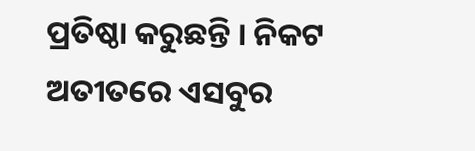ପ୍ରତିଷ୍ଠା କରୁଛନ୍ତି । ନିକଟ ଅତୀତରେ ଏସବୁର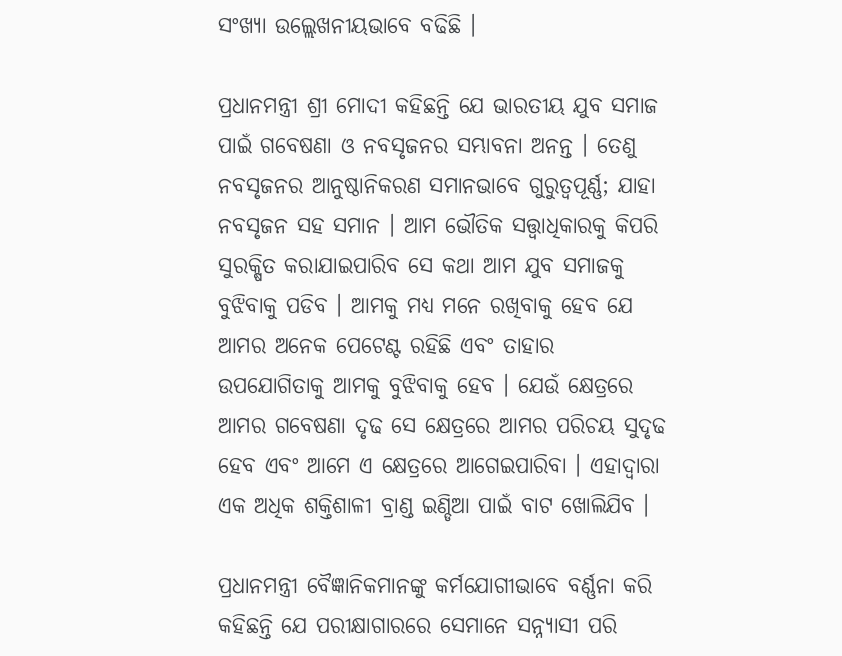ସଂଖ୍ୟା ଉଲ୍ଲେଖନୀୟଭାବେ ବଢିଛି ।

ପ୍ରଧାନମନ୍ତ୍ରୀ ଶ୍ରୀ ମୋଦୀ କହିଛନ୍ତି ଯେ ଭାରତୀୟ ଯୁବ ସମାଜ ପାଇଁ ଗବେଷଣା ଓ ନବସୃଜନର ସମ୍ଭାବନା ଅନନ୍ତ । ତେଣୁ ନବସୃଜନର ଆନୁଷ୍ଠାନିକରଣ ସମାନଭାବେ ଗୁରୁତ୍ୱପୂର୍ଣ୍ଣ; ଯାହା ନବସୃଜନ ସହ ସମାନ । ଆମ ଭୌତିକ ସତ୍ତ୍ୱାଧିକାରକୁ କିପରି ସୁରକ୍ଷିତ କରାଯାଇପାରିବ ସେ କଥା ଆମ ଯୁବ ସମାଜକୁ ବୁଝିବାକୁ ପଡିବ । ଆମକୁ ମଧ୍ୟ ମନେ ରଖିବାକୁ ହେବ ଯେ ଆମର ଅନେକ ପେଟେଣ୍ଟ ରହିଛି ଏବଂ ତାହାର ଉପଯୋଗିତାକୁ ଆମକୁ ବୁଝିବାକୁ ହେବ । ଯେଉଁ କ୍ଷେତ୍ରରେ ଆମର ଗବେଷଣା ଦୃଢ ସେ କ୍ଷେତ୍ରରେ ଆମର ପରିଚୟ ସୁଦୃଢ ହେବ ଏବଂ ଆମେ ଏ କ୍ଷେତ୍ରରେ ଆଗେଇପାରିବା । ଏହାଦ୍ୱାରା ଏକ ଅଧିକ ଶକ୍ତିଶାଳୀ ବ୍ରାଣ୍ଡ ଇଣ୍ଡିଆ ପାଇଁ ବାଟ ଖୋଲିଯିବ ।

ପ୍ରଧାନମନ୍ତ୍ରୀ ବୈଜ୍ଞାନିକମାନଙ୍କୁ କର୍ମଯୋଗୀଭାବେ ବର୍ଣ୍ଣନା କରି କହିଛନ୍ତି ଯେ ପରୀକ୍ଷାଗାରରେ ସେମାନେ ସନ୍ନ୍ୟାସୀ ପରି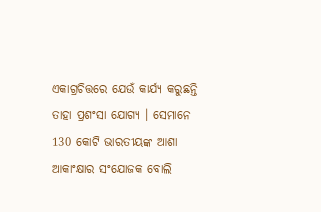ଏକାଗ୍ରଚିତ୍ତରେ ଯେଉଁ କାର୍ଯ୍ୟ କରୁଛନ୍ତି ତାହା ପ୍ରଶଂସା ଯୋଗ୍ୟ । ସେମାନେ 130 କୋଟି ଭାରତୀୟଙ୍କ ଆଶା ଆକାଂକ୍ଷାର ସଂଯୋଜକ ବୋଲି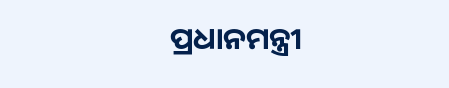ପ୍ରଧାନମନ୍ତ୍ରୀ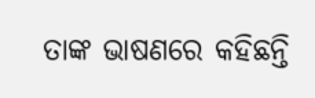ତାଙ୍କ ଭାଷଣରେ କହିଛନ୍ତି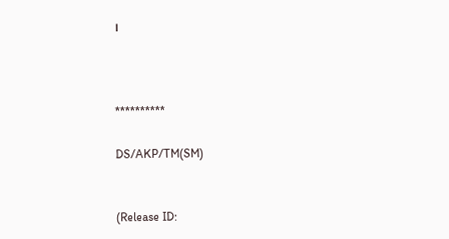।



**********

DS/AKP/TM(SM)


(Release ID: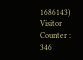1686143) Visitor Counter : 346